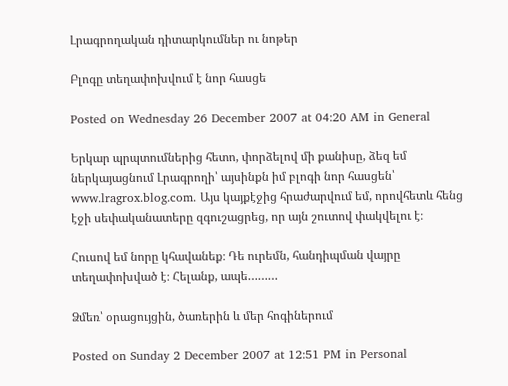Լրագրողական դիտարկումներ ու նոթեր

Բլոգը տեղափոխվում է նոր հասցե

Posted on Wednesday 26 December 2007 at 04:20 AM in General

Երկար պրպտումներից հետո, փորձելով մի քանիսը, ձեզ եմ ներկայացնում Լրագրողի՝ այսինքն իմ բլոգի նոր հասցեն՝ www.lragrox.blog.com. Այս կայքէջից հրաժարվում եմ, որովհետև հենց էջի սեփականատերը զգուշացրեց, որ այն շուտով փակվելու է։

Հուսով եմ նորը կհավանեք։ Դե ուրեմն, հանդիպման վայրը տեղափոխված է։ Հելանք, ապե………

Ձմեռ՝ օրացույցին, ծառերին և մեր հոգիներում

Posted on Sunday 2 December 2007 at 12:51 PM in Personal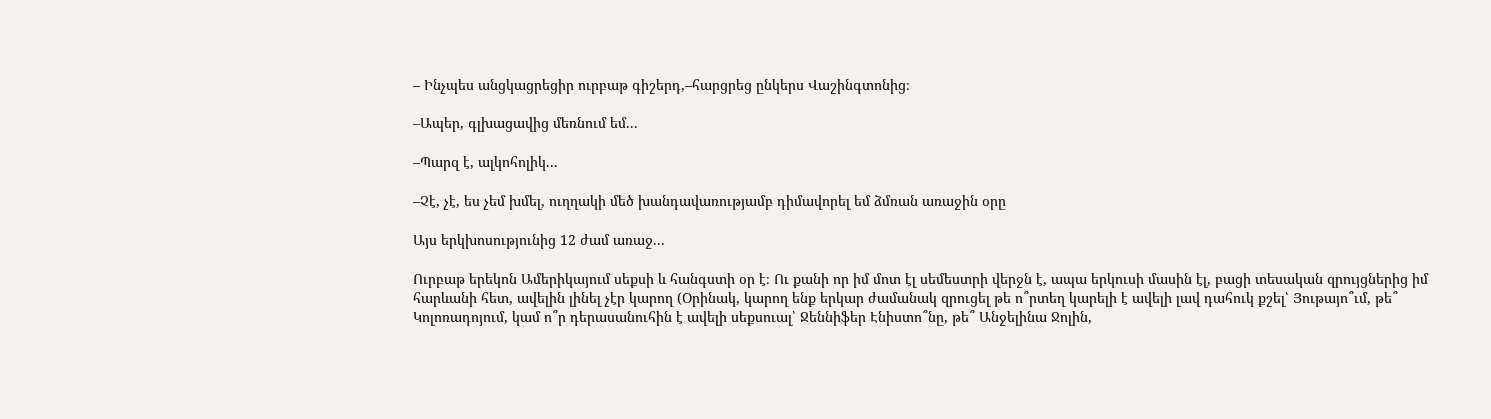– Ինչպես անցկացրեցիր ուրբաթ գիշերդ,–հարցրեց ընկերս Վաշինգտոնից։

–Ապեր, գլխացավից մեռնում եմ...

–Պարզ է, ալկոհոլիկ...

–Չէ, չէ, ես չեմ խմել, ուղղակի մեծ խանդավառությամբ դիմավորել եմ ձմռան առաջին օրը

Այս երկխոսությունից 12 ժամ առաջ...

Ուրբաթ երեկոն Ամերիկայում սեքսի և հանգստի օր է։ Ու քանի որ իմ մոտ էլ սեմեստրի վերջն է, ապա երկուսի մասին էլ, բացի տեսական զրույցներից իմ հարևանի հետ, ավելին լինել չէր կարող (Օրինակ, կարող ենք երկար ժամանակ զրուցել թե ո՞րտեղ կարելի է ավելի լավ դահուկ քշել՝ Յութայո՞ւմ, թե՞ Կոլոռադոյում, կամ ո՞ր դերասանուհին է ավելի սեքսուալ՝ Ջեննիֆեր Էնիստո՞նը, թե՞ Անջելինա Ջոլին,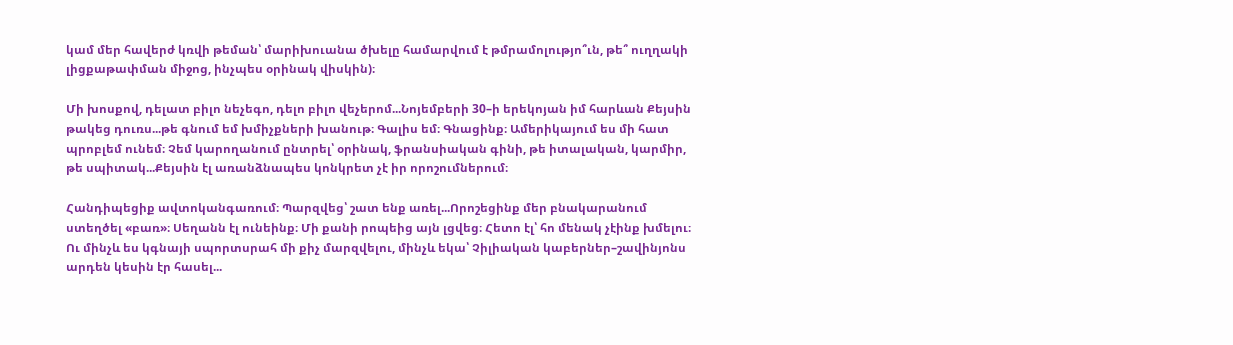կամ մեր հավերժ կռվի թեման՝ մարիխուանա ծխելը համարվում է թմրամոլությո՞ւն, թե՞ ուղղակի լիցքաթափման միջոց, ինչպես օրինակ վիսկին)։

Մի խոսքով, դելատ բիլո նեչեգո, դելո բիլո վեչերոմ...Նոյեմբերի 30–ի երեկոյան իմ հարևան Քեյսին թակեց դուռս...թե գնում եմ խմիչքների խանութ։ Գալիս եմ։ Գնացինք։ Ամերիկայում ես մի հատ պրոբլեմ ունեմ։ Չեմ կարողանում ընտրել՝ օրինակ, ֆրանսիական գինի, թե իտալական, կարմիր, թե սպիտակ...Քեյսին էլ առանձնապես կոնկրետ չէ իր որոշումներում։

Հանդիպեցիք ավտոկանգառում։ Պարզվեց՝ շատ ենք առել...Որոշեցինք մեր բնակարանում ստեղծել «բառ»։ Սեղանն էլ ունեինք։ Մի քանի րոպեից այն լցվեց։ Հետո էլ՝ հո մենակ չէինք խմելու։ Ու մինչև ես կգնայի սպորտսրահ մի քիչ մարզվելու, մինչև եկա՝ Չիլիական կաբերներ–շավինյոնս արդեն կեսին էր հասել...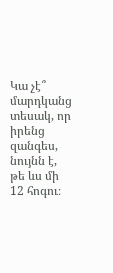Կա չէ՞ մարդկանց տեսակ, որ իրենց զանգես, նույնն է, թե ևս մի 12 հոգու։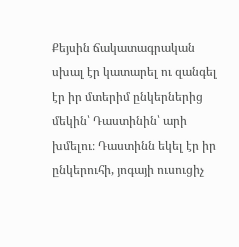Քեյսին ճակատագրական սխալ էր կատարել ու զանգել էր իր մտերիմ ընկերներից մեկին՝ Դաստինին՝ արի խմելու։ Դաստինն եկել էր իր ընկերուհի, յոգայի ուսուցիչ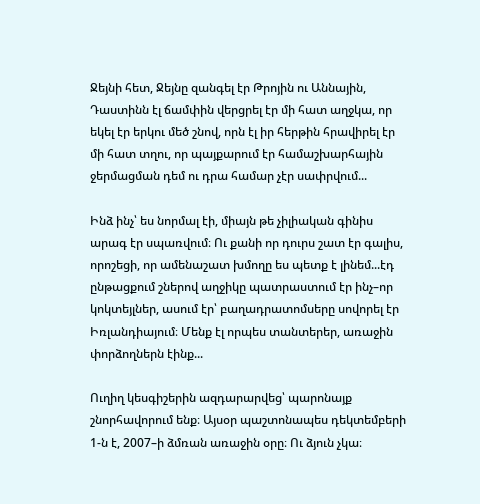Ջեյնի հետ, Ջեյնը զանգել էր Թրոյին ու Աննային, Դաստինն էլ ճամփին վերցրել էր մի հատ աղջկա, որ եկել էր երկու մեծ շնով, որն էլ իր հերթին հրավիրել էր մի հատ տղու, որ պայքարում էր համաշխարհային ջերմացման դեմ ու դրա համար չէր սափրվում...

Ինձ ինչ՝ ես նորմալ էի, միայն թե չիլիական գինիս արագ էր սպառվում։ Ու քանի որ դուրս շատ էր գալիս, որոշեցի, որ ամենաշատ խմողը ես պետք է լինեմ...էդ ընթացքում շներով աղջիկը պատրաստում էր ինչ–որ կոկտեյլներ, ասում էր՝ բաղադրատոմսերը սովորել էր Իռլանդիայում։ Մենք էլ որպես տանտերեր, առաջին փորձողներն էինք...

Ուղիղ կեսգիշերին ազդարարվեց՝ պարոնայք շնորհավորում ենք։ Այսօր պաշտոնապես դեկտեմբերի 1-ն է, 2007–ի ձմռան առաջին օրը։ Ու ձյուն չկա։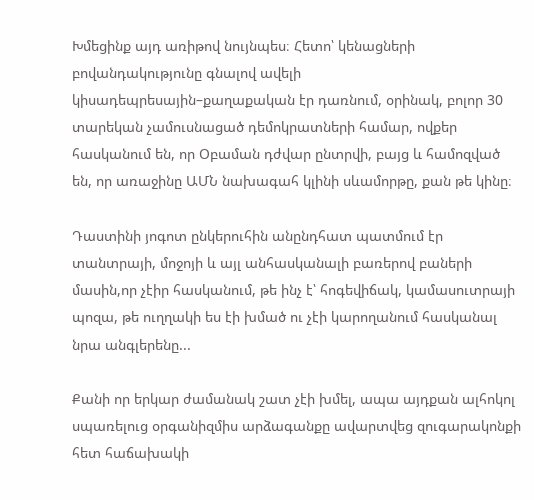Խմեցինք այդ առիթով նույնպես։ Հետո՝ կենացների բովանդակությունը գնալով ավելի կիսադեպրեսային–քաղաքական էր դառնում, օրինակ, բոլոր 30 տարեկան չամուսնացած դեմոկրատների համար, ովքեր հասկանում են, որ Օբաման դժվար ընտրվի, բայց և համոզված են, որ առաջինը ԱՄՆ նախագահ կլինի սևամորթը, քան թե կինը։

Դաստինի յոգոտ ընկերուհին անընդհատ պատմում էր տանտրայի, մոջոյի և այլ անհասկանալի բառերով բաների մասին,որ չէիր հասկանում, թե ինչ է՝ հոգեվիճակ, կամասուտրայի պոզա, թե ուղղակի ես էի խմած ու չէի կարողանում հասկանալ նրա անգլերենը...

Քանի որ երկար ժամանակ շատ չէի խմել, ապա այդքան ալհոկոլ սպառելուց օրգանիզմիս արձագանքը ավարտվեց զուգարակոնքի հետ հաճախակի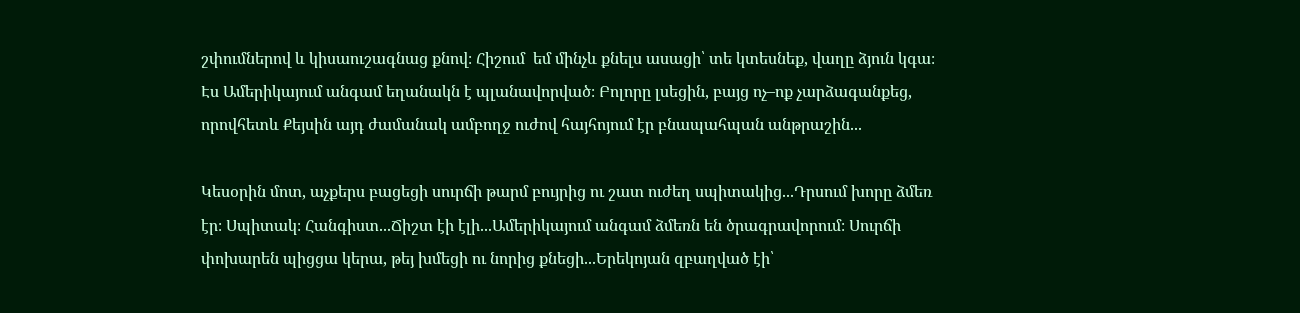շփումներով և կիսաուշագնաց քնով։ Հիշում  եմ մինչև քնելս ասացի՝ տե կտեսնեք, վաղը ձյուն կգա։ Էս Ամերիկայում անգամ եղանակն է պլանավորված։ Բոլորը լսեցին, բայց ոչ–ոք չարձագանքեց, որովհետև Քեյսին այդ ժամանակ ամբողջ ուժով հայհոյում էր բնապահպան անթրաշին...

Կեսօրին մոտ, աչքերս բացեցի սուրճի թարմ բույրից ու շատ ուժեղ սպիտակից...Դրսում խորը ձմեռ էր։ Սպիտակ։ Հանգիստ...Ճիշտ էի էլի...Ամերիկայում անգամ ձմեռն են ծրագրավորում։ Սուրճի փոխարեն պիցցա կերա, թեյ խմեցի ու նորից քնեցի...Երեկոյան զբաղված էի՝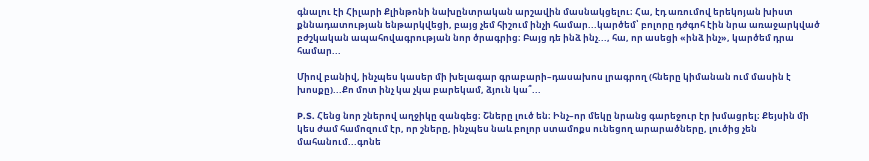գնալու էի Հիլարի Քլինթոնի նախընտրական արշավին մասնակցելու։ Հա, էդ առումով երեկոյան խիստ քննադատության ենթարկվեցի, բայց չեմ հիշում ինչի համար...կարծեմ՝ բոլորը դժգոհ էին նրա առաջարկված բժշկական ապահովագրության նոր ծրագրից։ Բայց դե ինձ ինչ..., հա, որ ասեցի «ինձ ինչ», կարծեմ դրա համար...

Միով բանիվ, ինչպես կասեր մի խելագար գրաբարի–դասախոս լրագրող (հները կիմանան ում մասին է խոսքը)...Քո մոտ ինչ կա չկա բարեկամ, ձյուն կա՞...

P.S. Հենց նոր շներով աղջիկը զանգեց։ Շները լուծ են։ Ինչ–որ մեկը նրանց գարեջուր էր խմացրել։ Քեյսին մի կես ժամ համոզում էր, որ շները, ինչպես նաև բոլոր ստամոքս ունեցող արարածները, լուծից չեն մահանում...գոնե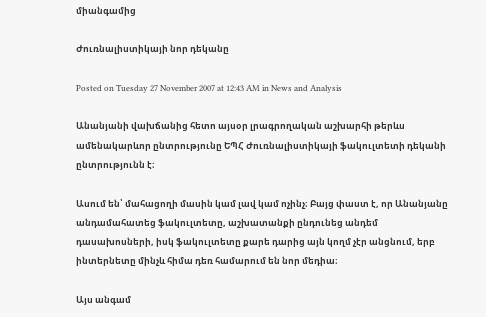միանգամից

Ժուռնալիստիկայի նոր դեկանը

Posted on Tuesday 27 November 2007 at 12:43 AM in News and Analysis

Անանյանի վախճանից հետո այսօր լրագրողական աշխարհի թերևս ամենակարևոր ընտրությունը ԵՊՀ Ժուռնալիստիկայի ֆակուլտետի դեկանի ընտրությունն է։

Ասում են՝ մահացողի մասին կամ լավ կամ ոչինչ։ Բայց փաստ է, որ Անանյանը անդամահատեց ֆակուլտետը, աշխատանքի ընդունեց անդեմ դասախոսների, իսկ ֆակուլտետը քարե դարից այն կողմ չէր անցնում, երբ ինտերնետը մինչև հիմա դեռ համարում են նոր մեդիա։

Այս անգամ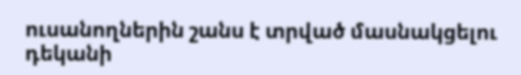ուսանողներին շանս է տրված մասնակցելու դեկանի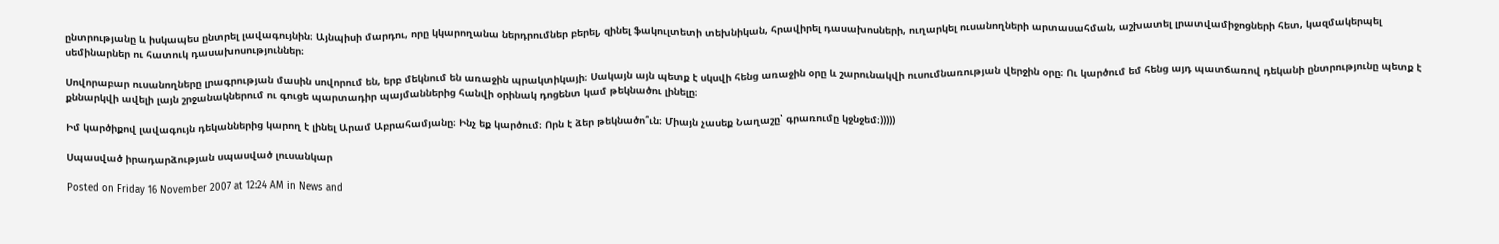ընտրությանը և իսկապես ընտրել լավագույնին։ Այնպիսի մարդու, որը կկարողանա ներդրումներ բերել, զինել ֆակուլտետի տեխնիկան, հրավիրել դասախոսների, ուղարկել ուսանողների արտասահման, աշխատել լրատվամիջոցների հետ, կազմակերպել սեմինարներ ու հատուկ դասախոսություններ։

Սովորաբար ուսանողները լրագրության մասին սովորում են, երբ մեկնում են առաջին պրակտիկայի։ Սակայն այն պետք է սկսվի հենց առաջին օրը և շարունակվի ուսումնառության վերջին օրը։ Ու կարծում եմ հենց այդ պատճառով դեկանի ընտրությունը պետք է քննարկվի ավելի լայն շրջանակներում ու գուցե պարտադիր պայմաններից հանվի օրինակ դոցենտ կամ թեկնածու լինելը։

Իմ կարծիքով լավագույն դեկաններից կարող է լինել Արամ Աբրահամյանը։ Ինչ եք կարծում։ Որն է ձեր թեկնածո՞ւն։ Միայն չասեք Նաղաշը՝ գրառումը կջնջեմ։)))))

Սպասված իրադարձության սպասված լուսանկար

Posted on Friday 16 November 2007 at 12:24 AM in News and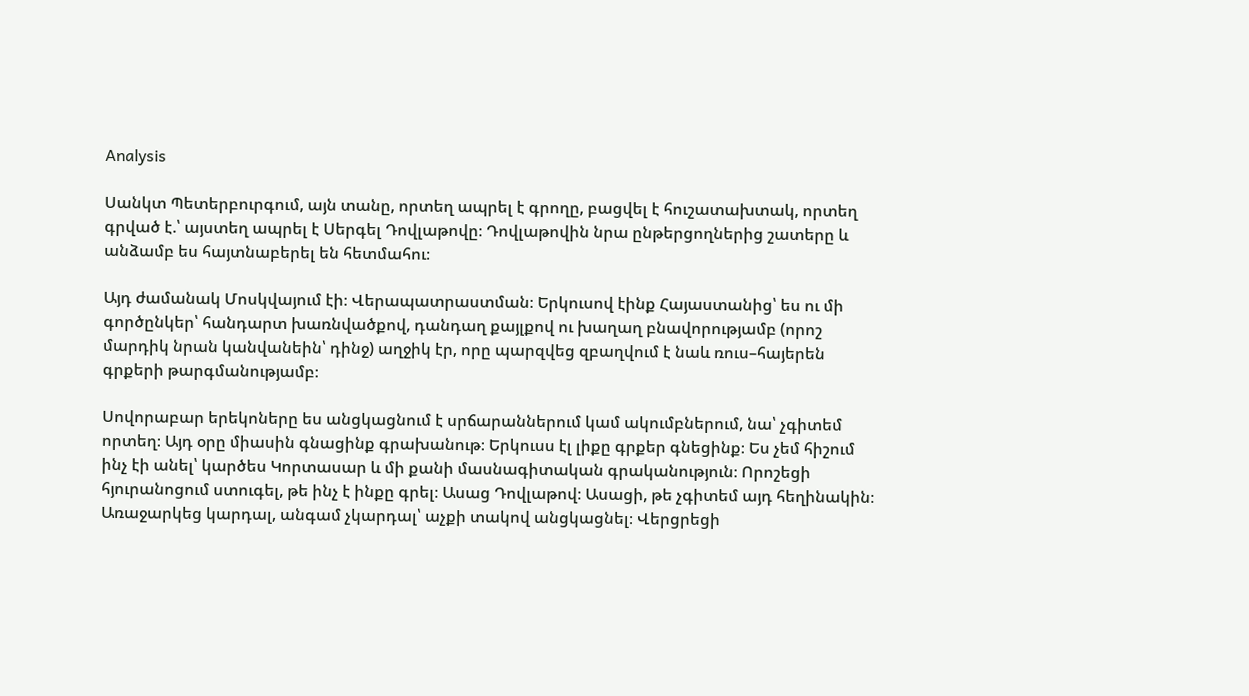Analysis

Սանկտ Պետերբուրգում, այն տանը, որտեղ ապրել է գրողը, բացվել է հուշատախտակ, որտեղ գրված է.՝ այստեղ ապրել է Սերգել Դովլաթովը։ Դովլաթովին նրա ընթերցողներից շատերը և անձամբ ես հայտնաբերել են հետմահու։

Այդ ժամանակ Մոսկվայում էի։ Վերապատրաստման։ Երկուսով էինք Հայաստանից՝ ես ու մի գործընկեր՝ հանդարտ խառնվածքով, դանդաղ քայլքով ու խաղաղ բնավորությամբ (որոշ մարդիկ նրան կանվանեին՝ դինջ) աղջիկ էր, որը պարզվեց զբաղվում է նաև ռուս–հայերեն գրքերի թարգմանությամբ։

Սովորաբար երեկոները ես անցկացնում է սրճարաններում կամ ակումբներում, նա՝ չգիտեմ որտեղ։ Այդ օրը միասին գնացինք գրախանութ։ Երկուսս էլ լիքը գրքեր գնեցինք։ Ես չեմ հիշում ինչ էի անել՝ կարծես Կորտասար և մի քանի մասնագիտական գրականություն։ Որոշեցի հյուրանոցում ստուգել, թե ինչ է ինքը գրել։ Ասաց Դովլաթով։ Ասացի, թե չգիտեմ այդ հեղինակին։ Առաջարկեց կարդալ, անգամ չկարդալ՝ աչքի տակով անցկացնել։ Վերցրեցի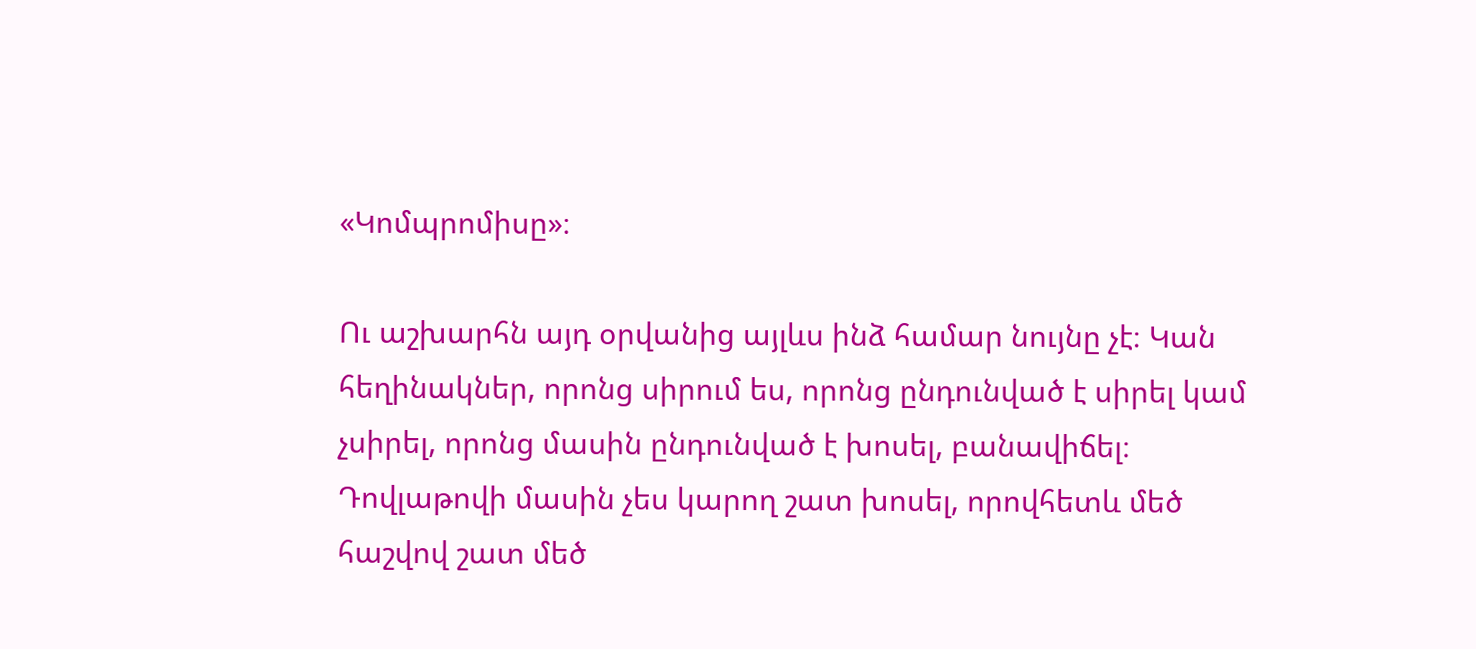«Կոմպրոմիսը»։

Ու աշխարհն այդ օրվանից այլևս ինձ համար նույնը չէ։ Կան հեղինակներ, որոնց սիրում ես, որոնց ընդունված է սիրել կամ չսիրել, որոնց մասին ընդունված է խոսել, բանավիճել։ Դովլաթովի մասին չես կարող շատ խոսել, որովհետև մեծ հաշվով շատ մեծ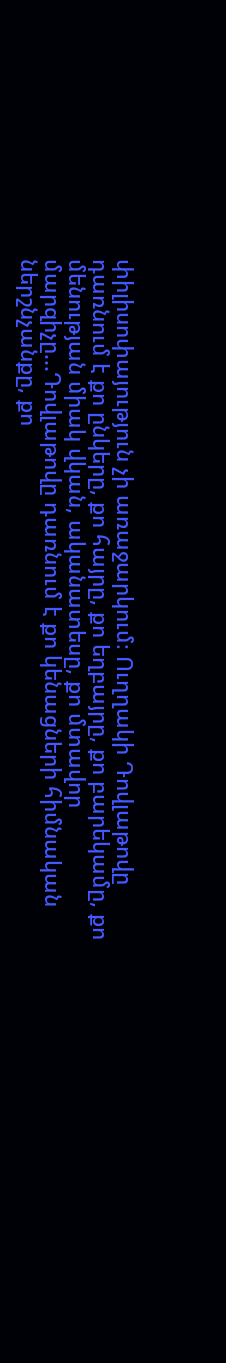փիլիսոփայություն չի առաջարկում։ Ուղղակի Դովլաթովը դառնում է քո ընկերը, քո հայրը, քո եղբայրը, քո բարեկամը, քո մենության միակ վկան, ականատեսը, քո մտավոր մարզիչը...Դովլաթովը դառնում է քո կենացների հիմնական ներշնչանքը, քո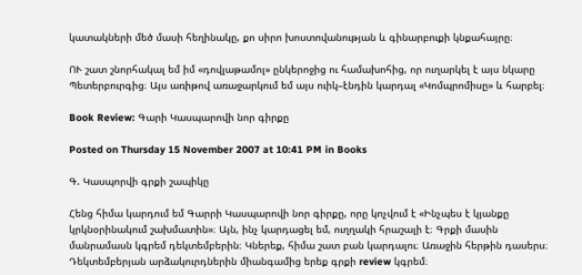կատակների մեծ մասի հեղինակը, քո սիրո խոստովանության և գինարբուքի կնքահայրը։

ՈՒ շատ շնորհակալ եմ իմ «դովլաթամոլ» ընկերոջից ու համախոհից, որ ուղարկել է այս նկարը  Պետերբուրգից։ Այս առիթով առաջարկում եմ այս ուիկ–էնդին կարդալ «Կոմպրոմիսը» և հարբել։

Book Review: Գարի Կասպարովի նոր գիրքը

Posted on Thursday 15 November 2007 at 10:41 PM in Books

Գ. Կասպորվի գրքի շապիկը

Հենց հիմա կարդում եմ Գարրի Կասպարովի նոր գիրքը, որը կոչվում է «Ինչպես է կյանքը կրկնօրինակում շախմատին»։ Այն, ինչ կարդացել եմ, ուղղակի հրաշալի է։ Գրքի մասին մանրամասն կգրեմ դեկտեմբերին։ Կներեք, հիմա շատ բան կարդալու։ Առաջին հերթին դասերս։ Դեկտեմբերյան արձակուրդներին միանգամից երեք գրքի review կգրեմ։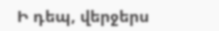Ի դեպ, վերջերս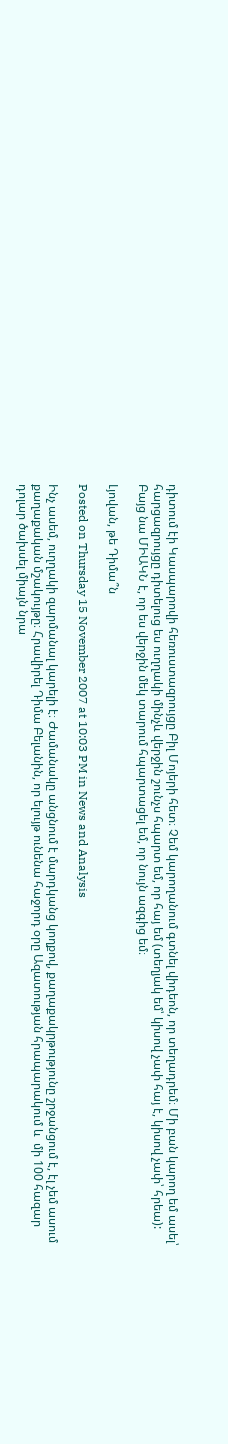դիտում էի Կասպարովի հեռուստազրույցը Բիլ Մոյերի հետ։ Չեմ կարողանում գտնել վիդեոն, որ տեղադրեմ։ Մի բան կարող եմ ասել՝ հարցազրույցը դիտելուց ես ուղղակի մինչև վերջին շունչս հպարտ եմ, որ հայ եմ (տեղյակ եմ՝ կիսով չափ հայ է, կիսով չափ՝ հրեա): Բայց նա ՄԻԱԿՆ է, որ ես վերջին մեկ տարում հպարտացել եմ, որ նույն ազգից եմ։

Լյովան, թե Դիմա՞ն

Posted on Thursday 15 November 2007 at 10:03 PM in News and Analysis

Ինչ ասեմ, ուղղակի զարմանալ կարելի է։ Ժամանակը անցնում է մարդկանց կողքով, քաղաքակրթությունը շրջանցում է, էլ չեմ ասում քաղաքական մշակույթը։ Հրավիրել Դիմա Բելանին, որ ելույթ ունենա հաջորդ օրը Ազատության հրապարակում և  մի 100 հազար դոլար ծախսել միայն նրա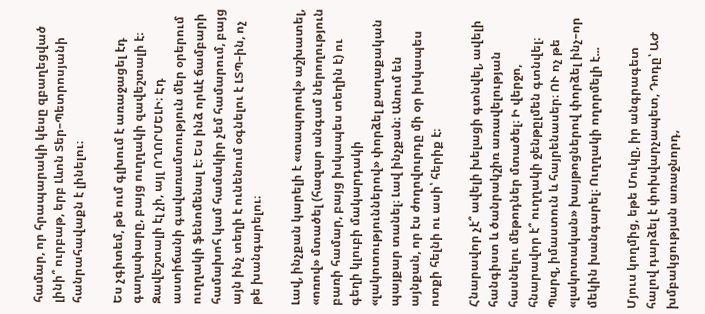համար, որ հրապարակի կեսը զբաղեցված լինի՞ ուրբաթ, երբ Լևոն Տեր–Պետրոսյանի հանրահավաքն է լինելու։

Ես չգիտեմ, թե ում գլխում է առաջացել էդ գաղափարը, բայց ուղղակի զավեշտալի է։ Զավեշտալի էլ չի, այլ ՈՂՈՐՄԵԼԻ։ Էդ աստիճանի գավառամտություն մեր օրերում ուղղակի ֆենոմենալ է։ Ես ինձ որևէ ճամբարի համախոհ կամ համակիր չեմ համարում, բայց այն ինչ տեղի է ունենում օգնելու է ԼՏՊ–ին, ոչ թե խանգարելու։

Լավ, ինչքան կարելի է «տապորով» աշխատել, «ոռով» մտածել (հազար անգամ ներողություն բառի համար, բայց իսկապես տեղին է) ու գեղի կլուբի մակարդակի «լակոտություններով» փորձել քաղաքական պայքար տանել։ Լավ ինչքան։ Անում են այնքան, որ էս ժողովուրդը մի օր իսկապես ոտքի հելնի ու ասի՝ հերիք է։

Հնարավոր չէ՞ ավելի խելացի գտնվել, ավելի հանգիստ և ծանրակշիռ առավելության հասնելու մեթոդներ մտածել։ Ի վերջո, հնարավոր է՞ ուղղակի ջենթըլմեն գտնվել։ Պարզ, իմաստուն և հայրենասեր։ ՈՒ ոչ թե «լակոտական» խայթոցներով փորձել ինչ–որ մեկին խանգարել։ Ուղղակի ողորմելի է...

Մյուս կողմից, եթե Մուկը, իր անգրագետ հալով դարձել է փոխվարչապետ, Դոդը՝ ԱԺ խմբակցության առաջնորդ,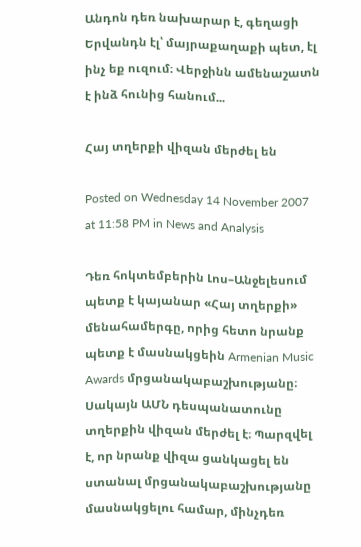Անդոն դեռ նախարար է, գեղացի Երվանդն էլ՝ մայրաքաղաքի պետ, էլ ինչ եք ուզում։ Վերջինն ամենաշատն է ինձ հունից հանում...

Հայ տղերքի վիզան մերժել են

Posted on Wednesday 14 November 2007 at 11:58 PM in News and Analysis

Դեռ հոկտեմբերին Լոս–Անջելեսում պետք է կայանար «Հայ տղերքի» մենահամերգը, որից հետո նրանք պետք է մասնակցեին Armenian Music Awards մրցանակաբաշխությանը։ Սակայն ԱՄՆ դեսպանատունը տղերքին վիզան մերժել է։ Պարզվել է, որ նրանք վիզա ցանկացել են ստանալ մրցանակաբաշխությանը մասնակցելու համար, մինչդեռ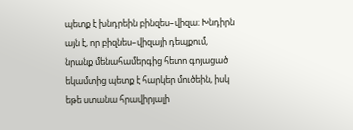պետք է խնդրեին բինզես–վիզա։ Խնդիրն այն է, որ բիզնես–վիզայի դեպքում, նրանք մենահամերգից հետո գոյացած եկամտից պետք է հարկեր մուծեին, իսկ եթե ստանա հրավիրյալի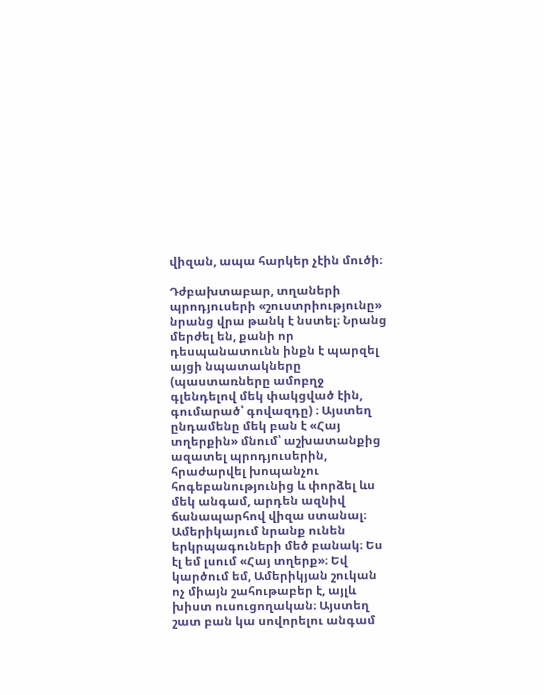վիզան, ապա հարկեր չէին մուծի։

Դժբախտաբար, տղաների պրոդյուսերի «շուստրիությունը» նրանց վրա թանկ է նստել։ Նրանց մերժել են, քանի որ դեսպանատունն ինքն է պարզել այցի նպատակները (պաստառները ամոբղջ գլենդելով մեկ փակցված էին, գումարած՝ գովազդը) ։ Այստեղ ընդամենը մեկ բան է «Հայ տղերքին» մնում՝ աշխատանքից ազատել պրոդյուսերին, հրաժարվել խոպանչու հոգեբանությունից և փորձել ևս մեկ անգամ, արդեն ազնիվ ճանապարհով վիզա ստանալ։ Ամերիկայում նրանք ունեն երկրպագուների մեծ բանակ։ Ես էլ եմ լսում «Հայ տղերք»։ Եվ կարծում եմ, Ամերիկյան շուկան ոչ միայն շահութաբեր է, այլև խիստ ուսուցողական։ Այստեղ շատ բան կա սովորելու անգամ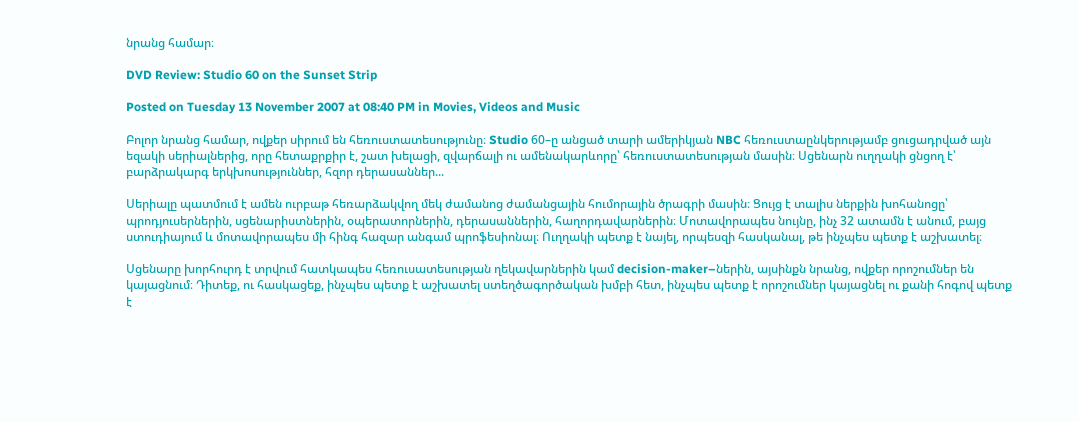նրանց համար։

DVD Review: Studio 60 on the Sunset Strip

Posted on Tuesday 13 November 2007 at 08:40 PM in Movies, Videos and Music

Բոլոր նրանց համար, ովքեր սիրում են հեռուստատեսությունը։ Studio 60–ը անցած տարի ամերիկյան NBC հեռուստաընկերությամբ ցուցադրված այն եզակի սերիալներից, որը հետաքրքիր է, շատ խելացի, զվարճալի ու ամենակարևորը՝ հեռուստատեսության մասին։ Սցենարն ուղղակի ցնցող է՝ բարձրակարգ երկխոսություններ, հզոր դերասաններ...

Սերիալը պատմում է ամեն ուրբաթ հեռարձակվող մեկ ժամանոց ժամանցային հումորային ծրագրի մասին։ Ցույց է տալիս ներքին խոհանոցը՝ պրոդյուսերներին, սցենարիստներին, օպերատորներին, դերասաններին, հաղորդավարներին։ Մոտավորապես նույնը, ինչ 32 ատամն է անում, բայց ստուդիայում և մոտավորապես մի հինգ հազար անգամ պրոֆեսիոնալ։ Ուղղակի պետք է նայել, որպեսզի հասկանալ, թե ինչպես պետք է աշխատել։

Սցենարը խորհուրդ է տրվում հատկապես հեռուսատեսության ղեկավարներին կամ decision-maker–ներին, այսինքն նրանց, ովքեր որոշումներ են կայացնում։ Դիտեք, ու հասկացեք, ինչպես պետք է աշխատել ստեղծագործական խմբի հետ, ինչպես պետք է որոշումներ կայացնել ու քանի հոգով պետք է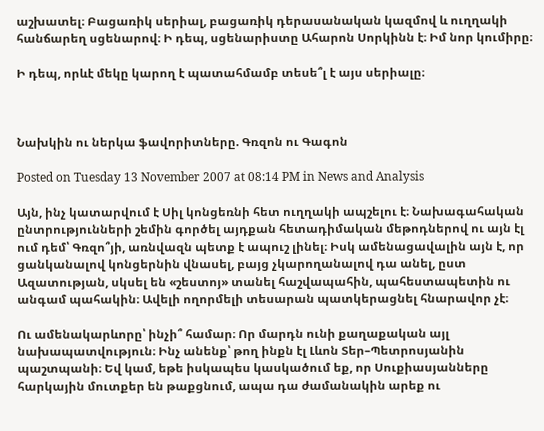աշխատել։ Բացառիկ սերիալ, բացառիկ դերասանական կազմով և ուղղակի հանճարեղ սցենարով։ Ի դեպ, սցենարիստը Ահարոն Սորկինն է։ Իմ նոր կումիրը։

Ի դեպ, որևէ մեկը կարող է պատահմամբ տեսե՞լ է այս սերիալը։



Նախկին ու ներկա ֆավորիտները. Գռզոն ու Գագոն

Posted on Tuesday 13 November 2007 at 08:14 PM in News and Analysis

Այն, ինչ կատարվում է Սիլ կոնցեռնի հետ ուղղակի ապշելու է։ Նախագահական ընտրությունների շեմին գործել այդքան հետադիմական մեթոդներով ու այն էլ ում դեմ՝ Գռզո՞յի, առնվազն պետք է ապուշ լինել։ Իսկ ամենացավալին այն է, որ ցանկանալով կոնցերնին վնասել, բայց չկարողանալով դա անել, ըստ Ազատության, սկսել են «շեստոյ» տանել հաշվապահին, պահեստապետին ու անգամ պահակին։ Ավելի ողորմելի տեսարան պատկերացնել հնարավոր չէ։

Ու ամենակարևորը՝ ինչի՞ համար։ Որ մարդն ունի քաղաքական այլ նախապատվություն։ Ինչ անենք՝ թող ինքն էլ Լևոն Տեր–Պետրոսյանին պաշտպանի։ Եվ կամ, եթե իսկապես կասկածում եք, որ Սուքիասյանները հարկային մուտքեր են թաքցնում, ապա դա ժամանակին արեք ու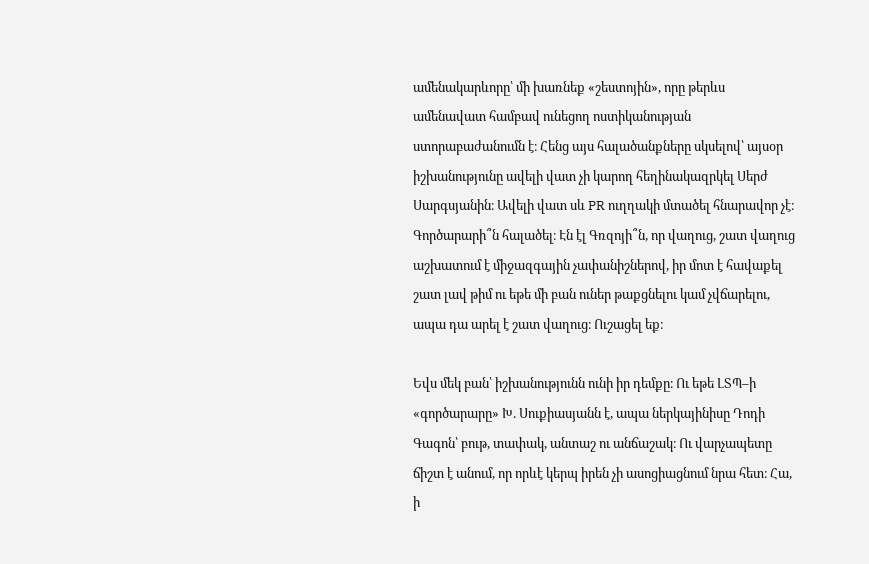ամենակարևորը՝ մի խառնեք «շեստոյին», որը թերևս ամենավատ համբավ ունեցող ոստիկանության ստորաբաժանումն է։ Հենց այս հալածանքները սկսելով՝ այսօր իշխանությունը ավելի վատ չի կարող հեղինակազրկել Սերժ Սարգսյանին։ Ավելի վատ սև PR ուղղակի մտածել հնարավոր չէ։ Գործարարի՞ն հալածել։ Էն էլ Գռզոյի՞ն, որ վաղուց, շատ վաղուց աշխատում է միջազգային չափանիշներով, իր մոտ է հավաքել շատ լավ թիմ ու եթե մի բան ուներ թաքցնելու կամ չվճարելու, ապա դա արել է շատ վաղուց։ Ուշացել եք։

Եվս մեկ բան՝ իշխանությունն ունի իր դեմքը։ Ու եթե ԼՏՊ–ի «գործարարը» Խ. Սուքիասյանն է, ապա ներկայինիսը Դոդի Գագոն՝ բութ, տափակ, անտաշ ու անճաշակ։ Ու վարչապետը ճիշտ է անում, որ որևէ կերպ իրեն չի ասոցիացնում նրա հետ։ Հա, ի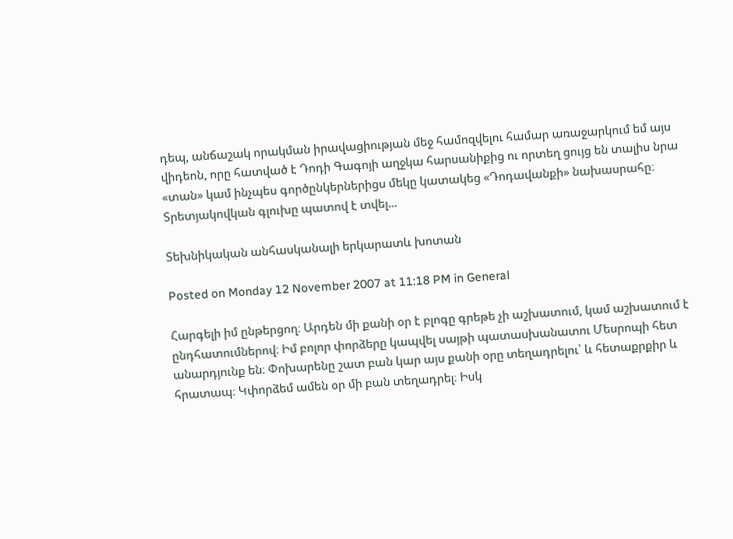դեպ, անճաշակ որակման իրավացիության մեջ համոզվելու համար առաջարկում եմ այս վիդեոն, որը հատված է Դոդի Գագոյի աղջկա հարսանիքից ու որտեղ ցույց են տալիս նրա «տան» կամ ինչպես գործընկերներիցս մեկը կատակեց «Դոդավանքի» նախասրահը։ Տրետյակովկան գլուխը պատով է տվել...

Տեխնիկական անհասկանալի երկարատև խոտան

Posted on Monday 12 November 2007 at 11:18 PM in General

Հարգելի իմ ընթերցող։ Արդեն մի քանի օր է բլոգը գրեթե չի աշխատում, կամ աշխատում է ընդհատումներով։ Իմ բոլոր փորձերը կապվել սայթի պատասխանատու Մեսրոպի հետ անարդյունք են։ Փոխարենը շատ բան կար այս քանի օրը տեղադրելու՝ և հետաքրքիր և հրատապ։ Կփորձեմ ամեն օր մի բան տեղադրել։ Իսկ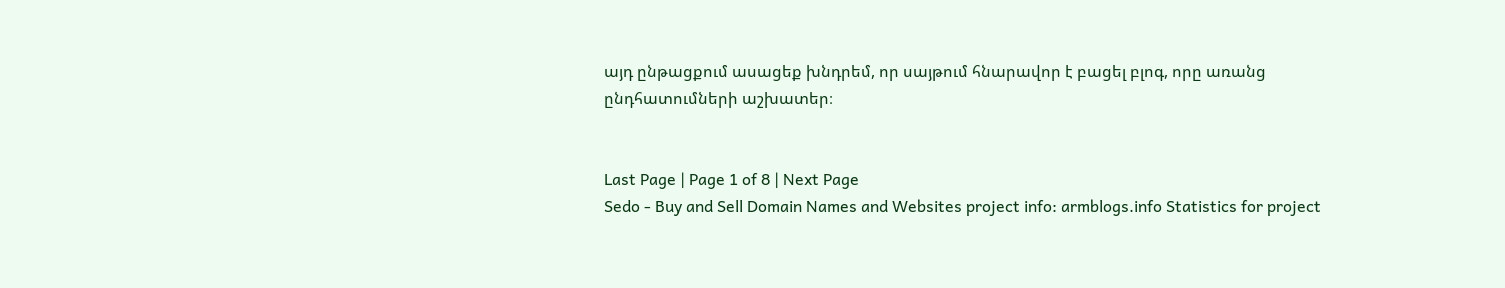այդ ընթացքում ասացեք խնդրեմ, որ սայթում հնարավոր է բացել բլոգ, որը առանց ընդհատումների աշխատեր։


Last Page | Page 1 of 8 | Next Page
Sedo - Buy and Sell Domain Names and Websites project info: armblogs.info Statistics for project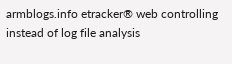armblogs.info etracker® web controlling instead of log file analysis